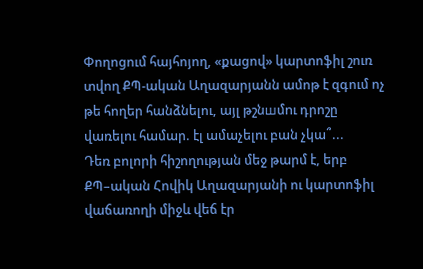Փողոցում հայհոյող, «քացով» կարտոֆիլ շուռ տվող ՔՊ-ական Աղազարյանն ամոթ է զգում ոչ թե հողեր հանձնելու, այլ թշնшմnւ դրոշը վառելու համար. էլ ամաչելու բան չկա՞...
Դեռ բոլորի հիշողության մեջ թարմ է, երբ ՔՊ–ական Հովիկ Աղազարյանի ու կարտոֆիլ վաճառողի միջև վեճ էր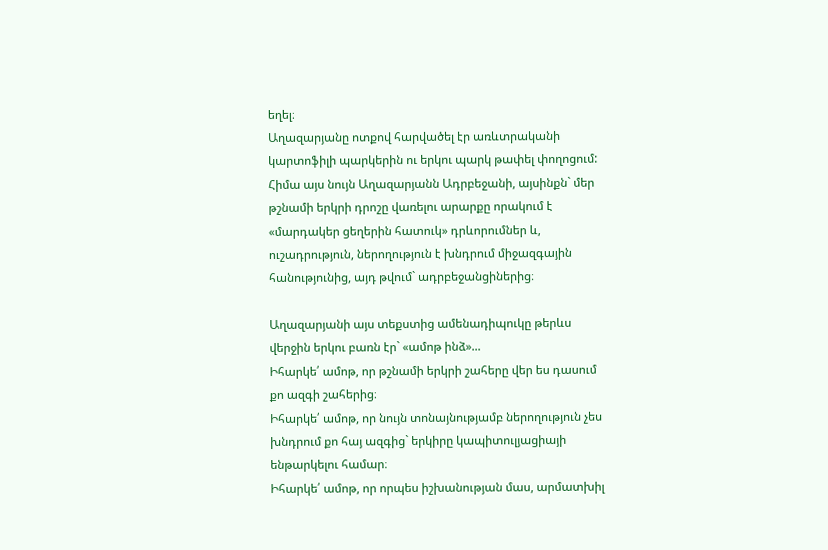եղել։
Աղազարյանը ոտքով հարվածել էր առևտրականի կարտոֆիլի պարկերին ու երկու պարկ թափել փողոցում:
Հիմա այս նույն Աղազարյանն Ադրբեջանի, այսինքն` մեր թշնամի երկրի դրոշը վառելու արարքը որակում է «մարդակեր ցեղերին հատուկ» դրևորումներ և, ուշադրություն, ներողություն է խնդրում միջազգային հանությունից, այդ թվում` ադրբեջանցիներից։

Աղազարյանի այս տեքստից ամենադիպուկը թերևս վերջին երկու բառն էր` «ամոթ ինձ»...
Իհարկե՛ ամոթ, որ թշնամի երկրի շահերը վեր ես դասում քո ազգի շահերից։
Իհարկե՛ ամոթ, որ նույն տոնայնությամբ ներողություն չես խնդրում քո հայ ազգից` երկիրը կապիտուլյացիայի ենթարկելու համար։
Իհարկե՛ ամոթ, որ որպես իշխանության մաս, արմատխիլ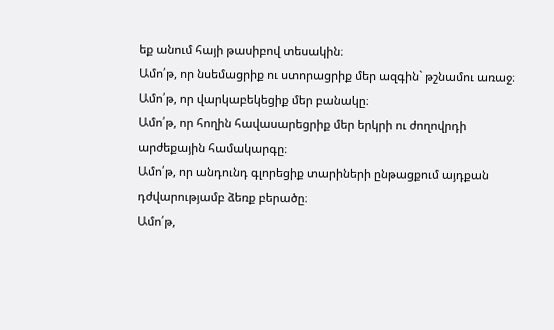եք անում հայի թասիբով տեսակին։
Ամո՛թ, որ նսեմացրիք ու ստորացրիք մեր ազգին` թշնամու առաջ։
Ամո՛թ, որ վարկաբեկեցիք մեր բանակը։
Ամո՛թ, որ հողին հավասարեցրիք մեր երկրի ու ժողովրդի արժեքային համակարգը։
Ամո՛թ, որ անդունդ գլորեցիք տարիների ընթացքում այդքան դժվարությամբ ձեռք բերածը։
Ամո՛թ,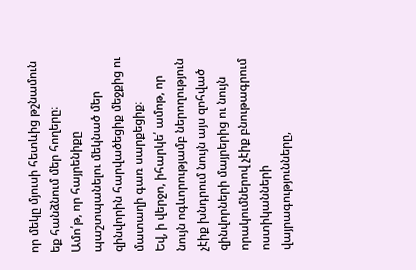որ մեկը մյուսի հետևից թշնամուն եք հանձնում մեր հողերը։
Ամո՛թ, որ հայրենիքը պաշտպանելու մեկնած մեր զինվորին հարվածեցիք մեջքից ու մատաղի գառ սարքեցիք։
Եվ, ի վերջո, իհարկե՛ ամոթ, որ նույն ոգևորությամբ ներողություն չէիք խնդրում նույն այս զոհված զինվորների մայրերից ու նույն որակումներով չէիք բնութագրում ոստիկանների վայրագությունները,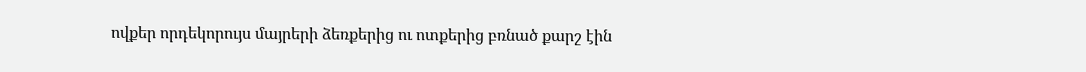ովքեր որդեկորույս մայրերի ձեռքերից ու ոտքերից բռնած քարշ էին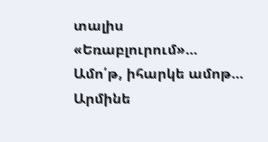տալիս «Եռաբլուրում»...
Ամո՛թ, իհարկե ամոթ...
Արմինե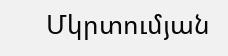Մկրտումյան